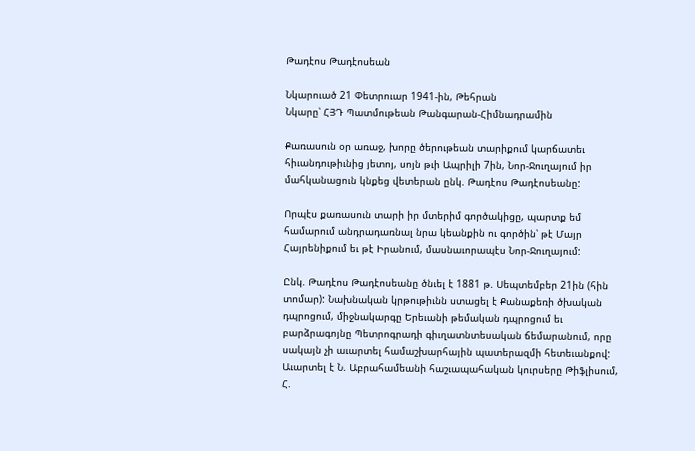Թադէոս Թադէոսեան

Նկարուած 21 Փետրուար 1941-ին, Թեհրան
Նկարը՝ ՀՅԴ Պատմութեան Թանգարան-Հիմնադրամին

Քառասուն օր առաջ, խորը ծերութեան տարիքում կարճատեւ հիւանդութիւնից յետոյ, սոյն թւի Ապրիլի 7ին, Նոր-Ջուղայում իր մահկանացուն կնքեց վետերան ընկ. Թադէոս Թադէոսեանը:

Որպէս քառասուն տարի իր մտերիմ գործակիցը, պարտք եմ համարում անդրադառնալ նրա կեանքին ու գործին՝ թէ Մայր Հայրենիքում եւ թէ Իրանում, մասնաւորապէս Նոր-Ջուղայում:

Ընկ. Թադէոս Թադէոսեանը ծնւել է 1881 թ. Սեպտեմբեր 21ին (հին տոմար): Նախնական կրթութիւնն ստացել է Քանաքեռի ծխական դպրոցում, միջնակարգը Երեւանի թեմական դպրոցում եւ բարձրագոյնը Պետրոգրադի գիւղատնտեսական ճեմարանում, որը սակայն չի աւարտել համաշխարհային պատերազմի հետեւանքով: Աւարտել է Ն. Աբրահամեանի հաշւապահական կուրսերը Թիֆլիսում, Հ.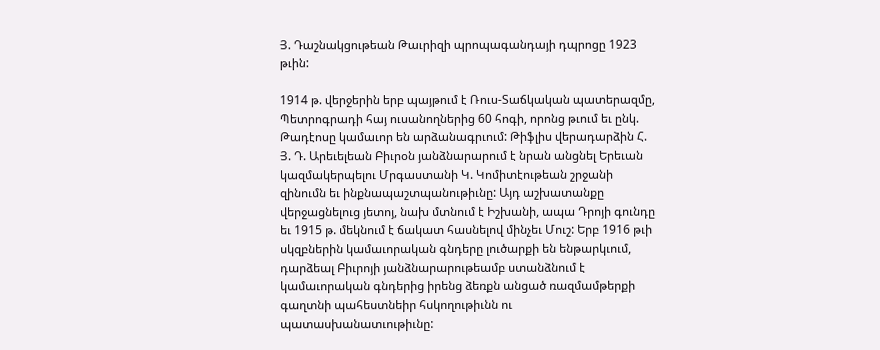Յ. Դաշնակցութեան Թաւրիզի պրոպագանդայի դպրոցը 1923 թւին:

1914 թ. վերջերին երբ պայթում է Ռուս-Տաճկական պատերազմը, Պետրոգրադի հայ ուսանողներից 60 հոգի, որոնց թւում եւ ընկ. Թադէոսը կամաւոր են արձանագրւում: Թիֆլիս վերադարձին Հ. Յ. Դ. Արեւելեան Բիւրօն յանձնարարում է նրան անցնել Երեւան կազմակերպելու Մրգաստանի Կ. Կոմիտէութեան շրջանի զինումն եւ ինքնապաշտպանութիւնը: Այդ աշխատանքը վերջացնելուց յետոյ, նախ մտնում է Իշխանի, ապա Դրոյի գունդը եւ 1915 թ. մեկնում է ճակատ հասնելով մինչեւ Մուշ: Երբ 1916 թւի սկզբներին կամաւորական գնդերը լուծարքի են ենթարկւում, դարձեալ Բիւրոյի յանձնարարութեամբ ստանձնում է կամաւորական գնդերից իրենց ձեռքն անցած ռազմամթերքի գաղտնի պահեստնեիր հսկողութիւնն ու պատասխանատւութիւնը: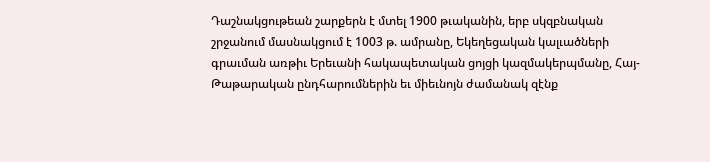Դաշնակցութեան շարքերն է մտել 1900 թւականին, երբ սկզբնական շրջանում մասնակցում է 1003 թ. ամրանը, Եկեղեցական կալւածների գրաւման առթիւ Երեւանի հակապետական ցոյցի կազմակերպմանը, Հայ-Թաթարական ընդհարումներին եւ միեւնոյն ժամանակ զէնք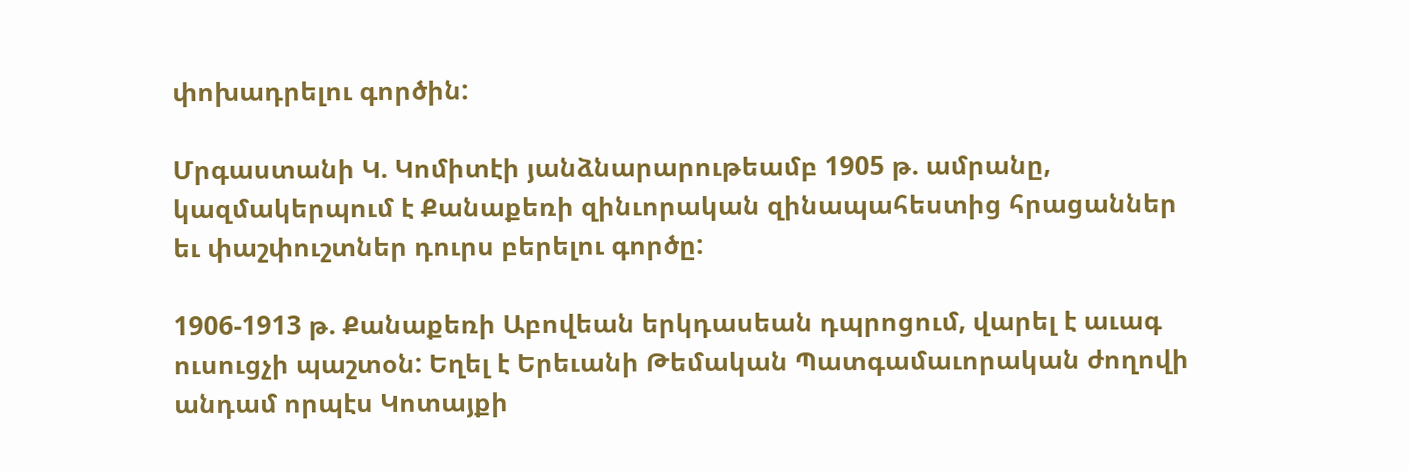փոխադրելու գործին:

Մրգաստանի Կ. Կոմիտէի յանձնարարութեամբ 1905 թ. ամրանը, կազմակերպում է Քանաքեռի զինւորական զինապահեստից հրացաններ եւ փաշփուշտներ դուրս բերելու գործը:

1906-1913 թ. Քանաքեռի Աբովեան երկդասեան դպրոցում, վարել է աւագ ուսուցչի պաշտօն: Եղել է Երեւանի Թեմական Պատգամաւորական ժողովի անդամ որպէս Կոտայքի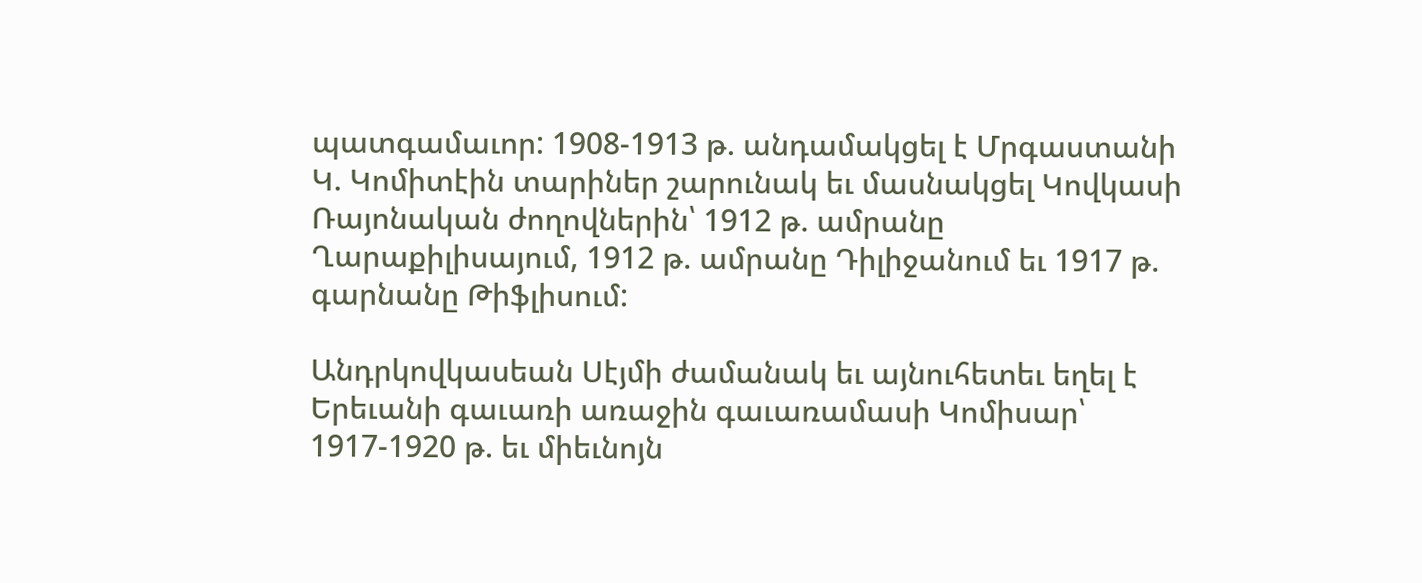պատգամաւոր: 1908-1913 թ. անդամակցել է Մրգաստանի Կ. Կոմիտէին տարիներ շարունակ եւ մասնակցել Կովկասի Ռայոնական ժողովներին՝ 1912 թ. ամրանը Ղարաքիլիսայում, 1912 թ. ամրանը Դիլիջանում եւ 1917 թ. գարնանը Թիֆլիսում:

Անդրկովկասեան Սէյմի ժամանակ եւ այնուհետեւ եղել է Երեւանի գաւառի առաջին գաւառամասի Կոմիսար՝ 1917-1920 թ. եւ միեւնոյն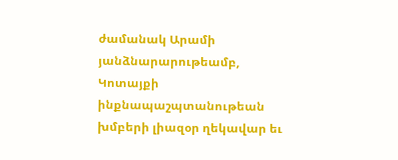ժամանակ Արամի յանձնարարութեամբ, Կոտայքի ինքնապաշպտանութեան խմբերի լիազօր ղեկավար եւ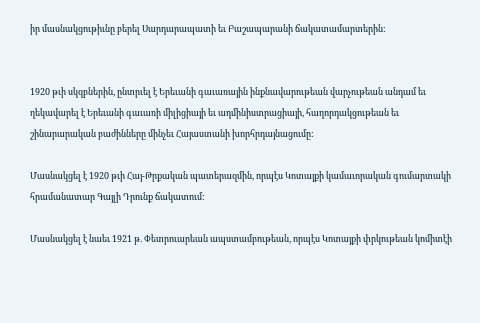իր մասնակցութիւնը բերել Սարդարապատի եւ Բաշապարանի ճակատամարտերին:


1920 թւի սկզբներին, ընտրւել է Երեւանի գաւառային ինքնավարութեան վարչութեան անդամ եւ ղեկավարել է Երեւանի գաւառի միլիցիայի եւ ադմինիստրացիայի, հաղորդակցութեան եւ շինարարական բաժինները մինչեւ Հայաստանի խորհրդայնացումը:

Մասնակցել է 1920 թւի Հայ-Թրքական պատերազմին, որպէս Կոտայքի կամաւորական գումարտակի հրամանատար Գայլի Դրունք ճակատում:

Մասնակցել է նաեւ 1921 թ. Փետրուարեան ապստամբութեան, որպէս Կոտայքի փրկութեան կոմիտէի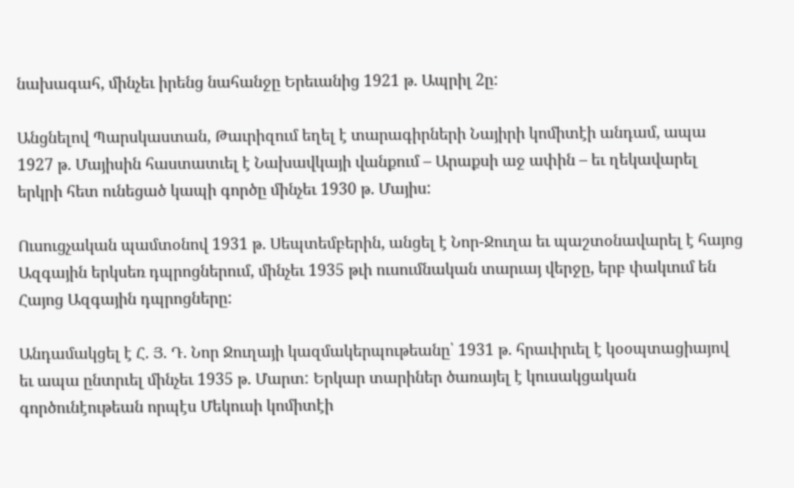նախագահ, մինչեւ իրենց նահանջը Երեւանից 1921 թ. Ապրիլ 2ը:

Անցնելով Պարսկաստան, Թաւրիզում եղել է տարագիրների Նայիրի կոմիտէի անդամ, ապա 1927 թ. Մայիսին հաստատւել է Նախավկայի վանքում – Արաքսի աջ ափին – եւ ղեկավարել երկրի հետ ունեցած կապի գործը մինչեւ 1930 թ. Մայիս:

Ուսուցչական պամտօնով 1931 թ. Սեպտեմբերին, անցել է Նոր-Ջուղա եւ պաշտօնավարել է հայոց Ազգային երկսեռ դպրոցներում, մինչեւ 1935 թւի ուսումնական տարւայ վերջը, երբ փակւում են Հայոց Ազգային դպրոցները:

Անդամակցել է Հ. Յ. Դ. Նոր Ջուղայի կազմակերպութեանը՝ 1931 թ. հրաւիրւել է կօօպտացիայով եւ ապա ընտրւել մինչեւ 1935 թ. Մարտ: Երկար տարիներ ծառայել է կուսակցական գործունէութեան որպէս Մեկուսի կոմիտէի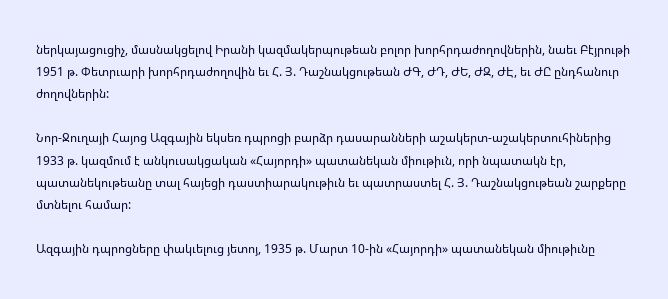ներկայացուցիչ, մասնակցելով Իրանի կազմակերպութեան բոլոր խորհրդաժողովներին, նաեւ Բէյրութի 1951 թ. Փետրւարի խորհրդաժողովին եւ Հ. Յ. Դաշնակցութեան ԺԳ, ԺԴ, ԺԵ, ԺԶ, ԺԷ, եւ ԺԸ ընդհանուր ժողովներին:

Նոր-Ջուղայի Հայոց Ազգային եկսեռ դպրոցի բարձր դասարանների աշակերտ-աշակերտուհիներից 1933 թ. կազմում է անկուսակցական «Հայորդի» պատանեկան միութիւն, որի նպատակն էր, պատանեկութեանը տալ հայեցի դաստիարակութիւն եւ պատրաստել Հ. Յ. Դաշնակցութեան շարքերը մտնելու համար:

Ազգային դպրոցները փակւելուց յետոյ, 1935 թ. Մարտ 10-ին «Հայորդի» պատանեկան միութիւնը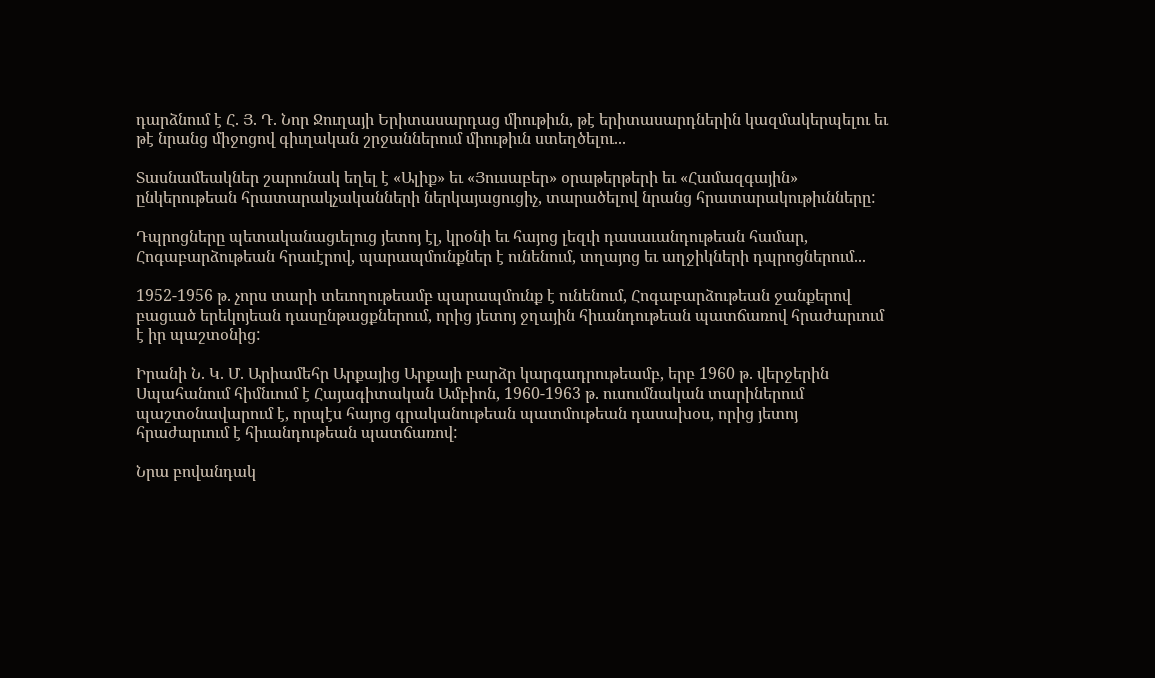դարձնում է Հ. Յ. Դ. Նոր Ջուղայի Երիտասարդաց միութիւն, թէ երիտասարդներին կազմակերպելու եւ թէ նրանց միջոցով գիւղական շրջաններում միութիւն ստեղծելու...

Տասնամեակներ շարունակ եղել է «Ալիք» եւ «Յուսաբեր» օրաթերթերի եւ «Համազգային» ընկերութեան հրատարակչականների ներկայացուցիչ, տարածելով նրանց հրատարակութիւնները:

Դպրոցները պետականացւելուց յետոյ էլ, կրօնի եւ հայոց լեզւի դասաւանդութեան համար, Հոգաբարձութեան հրաւէրով, պարապմունքներ է ունենում, տղայոց եւ աղջիկների դպրոցներում...

1952-1956 թ. չորս տարի տեւողութեամբ պարապմունք է ունենում, Հոգաբարձութեան ջանքերով բացւած երեկոյեան դասընթացքներում, որից յետոյ ջղային հիւանդութեան պատճառով հրաժարւում է իր պաշտօնից:

Իրանի Ն. Կ. Մ. Արիամեհր Արքայից Արքայի բարձր կարգադրութեամբ, երբ 1960 թ. վերջերին Սպահանում հիմնւում է Հայագիտական Ամբիոն, 1960-1963 թ. ուսումնական տարիներում պաշտօնավարում է, որպէս հայոց գրականութեան պատմութեան դասախօս, որից յետոյ հրաժարւում է հիւանդութեան պատճառով:

Նրա բովանդակ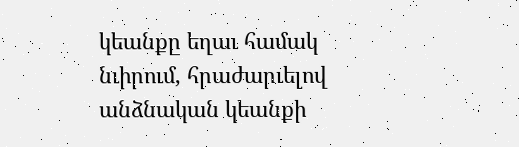կեանքը եղաւ համակ նւիրում, հրաժարւելով անձնական կեանքի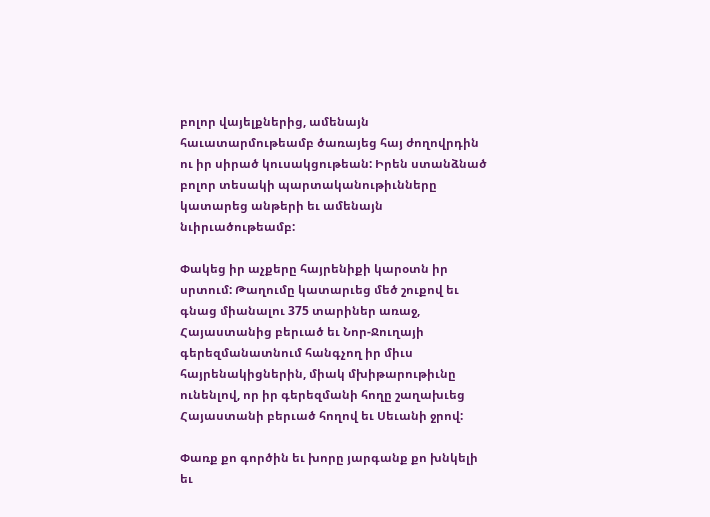բոլոր վայելքներից, ամենայն հաւատարմութեամբ ծառայեց հայ ժողովրդին ու իր սիրած կուսակցութեան: Իրեն ստանձնած բոլոր տեսակի պարտականութիւնները կատարեց անթերի եւ ամենայն նւիրւածութեամբ:

Փակեց իր աչքերը հայրենիքի կարօտն իր սրտում: Թաղումը կատարւեց մեծ շուքով եւ գնաց միանալու 375 տարիներ առաջ, Հայաստանից բերւած եւ Նոր-Ջուղայի գերեզմանատնում հանգչող իր միւս հայրենակիցներին, միակ մխիթարութիւնը ունենլով, որ իր գերեզմանի հողը շաղախւեց Հայաստանի բերւած հողով եւ Սեւանի ջրով:

Փառք քո գործին եւ խորը յարգանք քո խնկելի եւ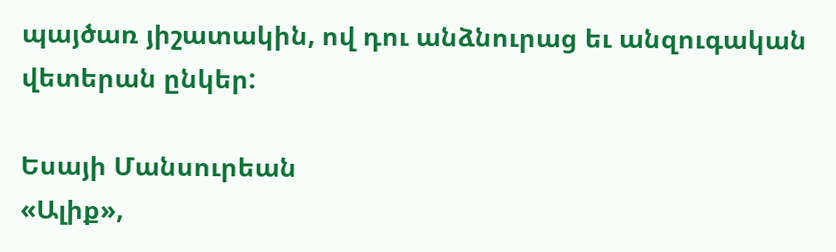պայծառ յիշատակին, ով դու անձնուրաց եւ անզուգական վետերան ընկեր:

Եսայի Մանսուրեան
«Ալիք»,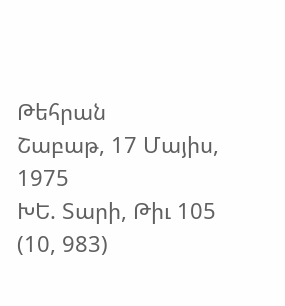Թեհրան
Շաբաթ, 17 Մայիս, 1975
ԽԵ. Տարի, Թիւ 105 (10, 983)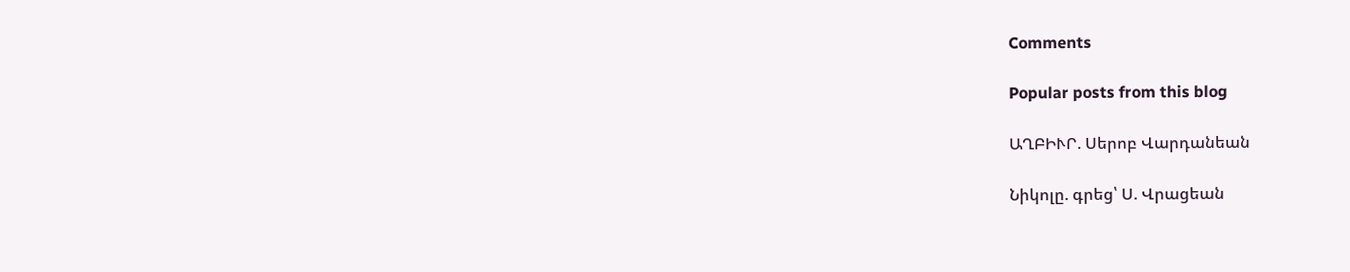Comments

Popular posts from this blog

ԱՂԲԻՒՐ. Սերոբ Վարդանեան

Նիկոլը. գրեց՝ Ս. Վրացեան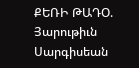ՔԵՌԻ ԹԱԴՕ. Յարութիւն Սարգիսեան